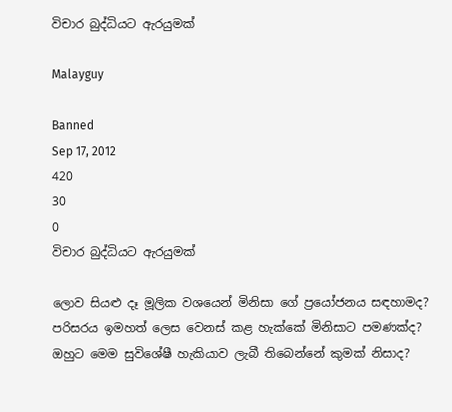විචාර බුද්ධියට ඇරයුමක්

Malayguy

Banned
Sep 17, 2012
420
30
0
විචාර බුද්ධියට ඇරයුමක්

ලොව සියළු දෑ මූලික වශයෙන් මිනිසා ගේ ප්‍රයෝජනය සඳහාමද? පරිසරය ඉමහත් ලෙස වෙනස් කළ හැක්කේ මිනිසාට පමණක්ද? ඔහුට මෙම සුවිශේෂී හැකියාව ලැබී තිබෙන්නේ කුමක් නිසාද?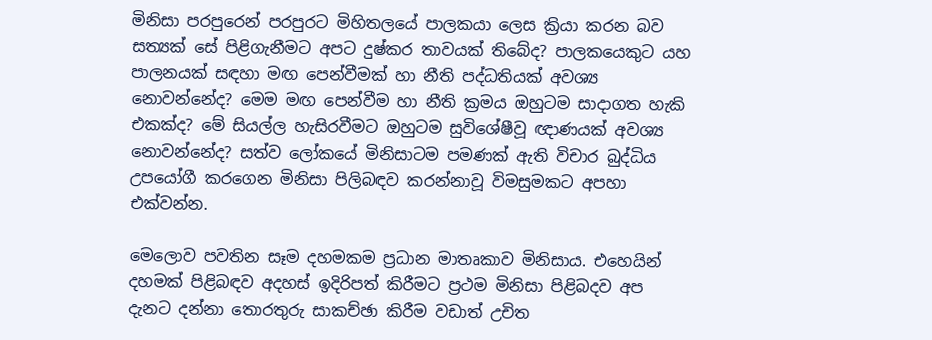මිනිසා පරපුරෙන් පරපුරට මිහිතලයේ පාලකයා ලෙස ක්‍රියා කරන බව සත්‍යක් සේ පිළිගැනීමට අපට දුෂ්කර තාවයක් තිබේද? පාලකයෙකුට යහ පාලනයක් සඳහා මඟ පෙන්වීමක් හා නීති පද්ධතියක් අවශ්‍ය නොවන්නේද? මෙම මඟ පෙන්වීම හා නීති ක්‍රමය ඔහුටම සාදාගත හැකි එකක්ද? මේ සියල්ල හැසිරවීමට ඔහුටම සුවිශේෂීවූ ඥාණයක් අවශ්‍ය නොවන්නේද? සත්ව ලෝකයේ මිනිසාටම පමණක් ඇති විචාර බුද්ධිය උපයෝගී කරගෙන මිනිසා පිලිබඳව කරන්නාවූ විමසුමකට අපහා එක්වන්න.

මෙලොව පවතින සෑම දහමකම ප්‍රධාන මාතෘකාව මිනිසාය. එහෙයින් දහමක් පිළිබඳව අදහස් ඉදිරිපත් කිරීමට ප්‍රථම මිනිසා පිළිබදව අප දැනට දන්නා තොරතුරු සාකච්ඡා කිරීම වඩාත් උචිත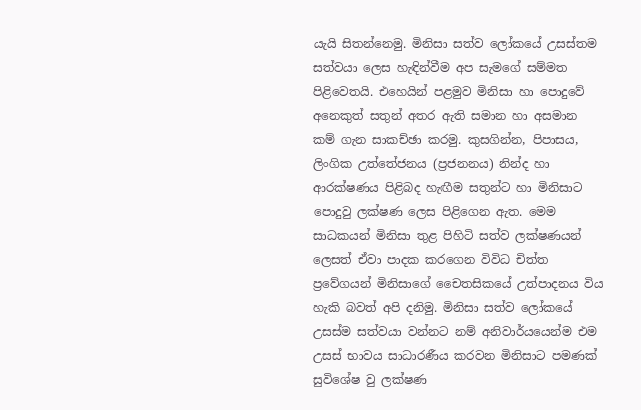යැයි සිතන්නෙමු. මිනිසා සත්ව ලෝකයේ උසස්තම සත්වයා ලෙස හැඳින්වීම අප සැමගේ සම්මත පිළිවෙතයි. එහෙයින් පළමුව මිනිසා හා පොදුවේ අනෙකුත් සතුන් අතර ඇති සමාන හා අසමාන කම් ගැන සාකච්ඡා කරමු. කුසගින්න, පිපාසය, ලිංගික උත්තේජනය (ප්‍රජනනය) නින්ද හා ආරක්ෂණය පිළිබද හැඟීම සතුන්ට හා මිනිසාට පොදුවු ලක්ෂණ ලෙස පිළිගෙන ඇත. මෙම සාධකයන් මිනිසා තුළ පිහිටි සත්ව ලක්ෂණයන් ලෙසත් ඒවා පාදක කරගෙන විවිධ චිත්ත ප්‍රවේගයන් මිනිසාගේ චෛතසිකයේ උත්පාදනය විය හැකි බවත් අපි දනිමු. මිනිසා සත්ව ලෝකයේ උසස්ම සත්වයා වන්නට නම් අනිවාර්යයෙන්ම එම උසස් භාවය සාධාරණීය කරවන මිනිසාට පමණක් සුවිශේෂ වු ලක්ෂණ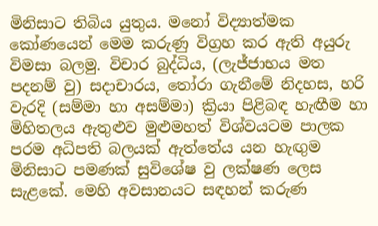මිනිසාට තිබිය යුතුය. මනෝ විද්‍යාත්මක කෝණයෙන් මෙම කරුණු විග්‍රහ කර ඇති අයුරු විමසා බලමු. විචාර බුද්ධිය, (ලැජ්ජාභය මත පදනම් වු) සදාචාරය, තෝරා ගැනීමේ නිදහස, හරි වැරදි (සම්මා හා අසම්මා) ක්‍රියා පිළිබඳ හැඟීම හා මිහිතලය ඇතුළුව මුළුමහත් විශ්වයටම පාලක පරම අධිපති බලයක් ඇත්තේය යන හැඟුම මිනිසාට පමණක් සුවිශේෂ වු ලක්ෂණ ලෙස සැළකේ. මෙහි අවසානයට සඳහන් කරුණ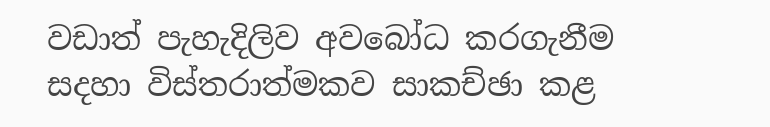වඩාත් පැහැදිලිව අවබෝධ කරගැනීම සදහා විස්තරාත්මකව සාකච්ඡා කළ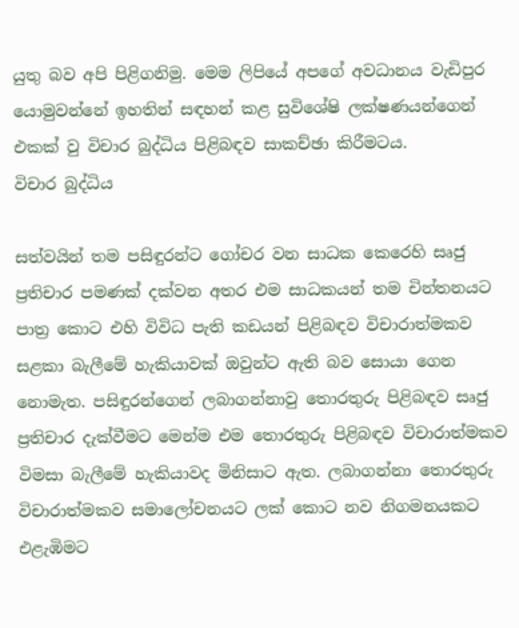යුතු බව අපි පිළිගනිමු. මෙම ලිපියේ අපගේ අවධානය වැඩිපුර යොමුවන්නේ ඉහතින් සඳහන් කළ සුවිශේෂි ලක්ෂණයන්ගෙන් එකක් වු විචාර බුද්ධිය පිළිබඳව සාකච්ඡා කිරීමටය.
විචාර බුද්ධිය

සත්වයින් තම පසිඳුරන්ට ගෝචර වන සාධක කෙරෙහි සෘජු ප්‍රතිචාර පමණක් දක්වන අතර එම සාධකයන් තම චින්තනයට පාත්‍ර කොට එහි විවිධ පැති කඩයන් පිළිබඳව විචාරාත්මකව සළකා බැලීමේ හැකියාවක් ඔවුන්ට ඇති බව සොයා ගෙන නොමැත. පසිඳුරන්ගෙන් ලබාගන්නාවු තොරතුරු පිළිබඳව සෘජු ප්‍රතිචාර දැක්වීමට මෙන්ම එම තොරතුරු පිළිබඳව විචාරාත්මකව විමසා බැලීමේ හැකියාවද මිනිසාට ඇත. ලබාගන්නා තොරතුරු විචාරාත්මකව සමාලෝචනයට ලක් කොට නව නිගමනයකට එළැඹිමට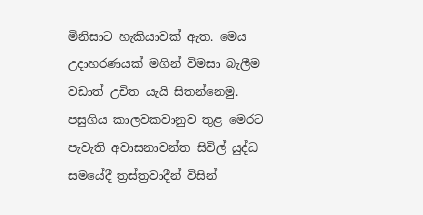මිනිසාට හැකියාවක් ඇත. මෙය උදාහරණයක් මගින් විමසා බැලීම වඩාත් උචිත යැයි සිතන්නෙමු. පසුගිය කාලවකවානුව තුළ මෙරට පැවැති අවාසනාවන්ත සිවිල් යුද්ධ සමයේදී ත්‍රස්ත්‍රවාදීන් විසින්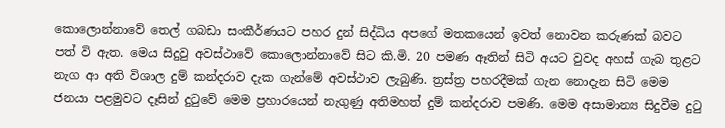කොලොන්නාවේ තෙල් ගබඩා සංකීර්ණයට පහර දුන් සිද්ධිය අපගේ මතකයෙන් ඉවත් නොවන කරුණක් බවට පත් වි ඇත. මෙය සිදුවු අවස්ථාවේ කොලොන්නාවේ සිට කි.මි. 20 පමණ ඈතින් සිටි අයට වුවද අහස් ගැබ තුළට නැග ආ අති විශාල දුම් කන්දරාව දැක ගැන්මේ අවස්ථාව ලැබුණි. ත්‍රස්ත්‍ර පහරදීමක් ගැන නොදැන සිටි මෙම ජනයා පළමුවට දෑසින් දුටුවේ මෙම ප්‍රහාරයෙන් නැගුණු අතිමහත් දුම් කන්දරාව පමණි. මෙම අසාමාන්‍ය සිදුවීම දුටු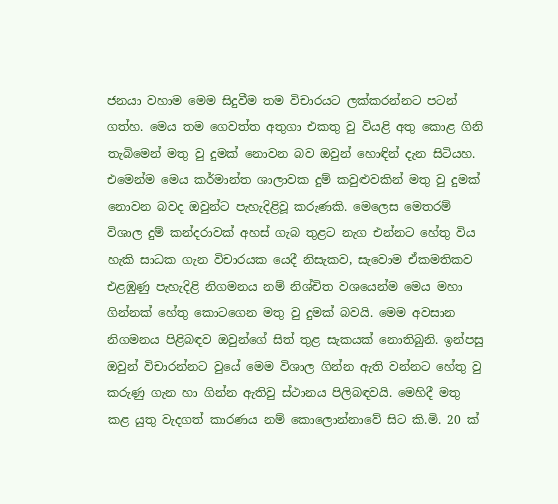ජනයා වහාම මෙම සිදුවීම තම විචාරයට ලක්කරන්නට පටන් ගත්හ. මෙය තම ගෙවත්ත අතුගා එකතු වු වියළි අතු කොළ ගිනි තැබිමෙන් මතු වු දුමක් නොවන බව ඔවුන් හොඳින් දැන සිටියහ. එමෙන්ම මෙය කර්මාන්ත ශාලාවක දුම් කවුළුවකින් මතු වු දුමක් නොවන බවද ඔවුන්ට පැහැදිළිවූ කරුණකි. මෙලෙස මෙතරම් විශාල දුම් කන්දරාවක් අහස් ගැබ තුළට නැග එන්නට හේතු විය හැකි සාධක ගැන විචාරයක යෙදී නිසැකව, සැවොම ඒකමතිකව එළඹුණු පැහැදිළි නිගමනය නම් නිශ්චිත වශයෙන්ම මෙය මහා ගින්නක් හේතු කොටගෙන මතු වු දුමක් බවයි. මෙම අවසාන නිගමනය පිළිබඳව ඔවුන්ගේ සිත් තුළ සැකයක් නොතිබුනි. ඉන්පසු ඔවුන් විචාරන්නට වුයේ මෙම විශාල ගින්න ඇති වන්නට හේතු වු කරුණු ගැන හා ගින්න ඇතිවු ස්ථානය පිලිබඳවයි. මෙහිදී මතු කළ යුතු වැදගත් කාරණය නම් කොලොන්නාවේ සිට කි.මි. 20 ක්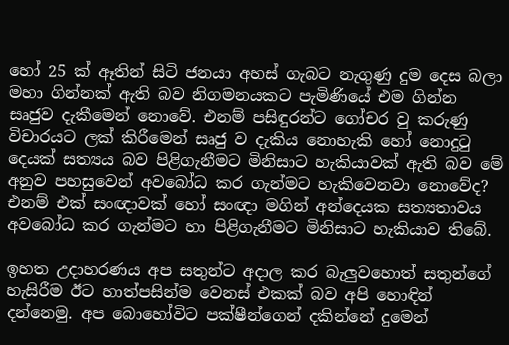හෝ 25 ක් ඈතින් සිටි ජනයා අහස් ගැබට නැගුණු දුම දෙස බලා මහා ගින්නක් ඇති බව නිගමනයකට පැමිණියේ එම ගින්න සෘජුව දැකීමෙන් නොවේ. එනම් පසිඳුරන්‍ට ගෝචර වු කරුණු විචාරයට ලක් කිරීමෙන් සෘජු ව දැකිය නොහැකි හෝ නොදුටු දෙයක් සත්‍යය බව පිළිගැනීමට මිනිසාට හැකියාවක් ඇති බව මේ අනුව පහසුවෙන් අවබෝධ කර ගැන්මට හැකිවෙනවා නොවේද? එනම් එක් සංඥාවක් හෝ සංඥා මගින් අන්දෙයක සත්‍යතාවය අවබෝධ කර ගැන්මට හා පිළිගැනීමට මිනිසාට හැකියාව තිබේ.

ඉහත උදාහරණය අප සතුන්ට අදාල කර බැලුවහොත් සතුන්ගේ හැසිරීම ඊට හාත්පසින්ම වෙනස් එකක් බව අපි හොඳින් දන්නෙමු. අප බොහෝවිට පක්ෂීන්ගෙන් දකින්නේ දුමෙන්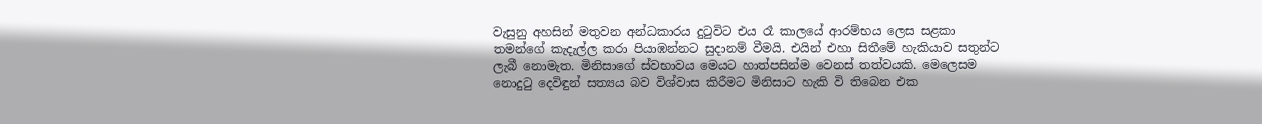වැසුනු අහසින් මතුවන අන්ධකාරය දුටුවිට එය රෑ කාලයේ ආරම්භය ලෙස සළකා තමන්ගේ කැදැල්ල කරා පියාඹන්නට සුදානම් වීමයි. එයින් එහා සිතීමේ හැකියාව සතුන්ට ලැබී නොමැත. මිනිසාගේ ස්වභාවය මෙයට හාත්පසින්ම වෙනස් තත්වයකි. මෙලෙසම නොදුටු දෙවිඳුන් සත්‍යය බව විශ්වාස කිරීමට මිනිසාට හැකි වි තිබෙන එක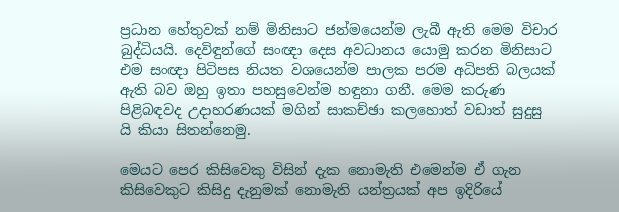ප්‍රධාන හේතුවක් නම් මිනිසාට ජන්මයෙන්ම ලැබී ඇති මෙම විචාර බුද්ධියයි. දෙවිඳුන්ගේ සංඥා දෙස අවධානය යොමු කරන මිනිසාට එම සංඥා පිටිපස නියත වශයෙන්ම පාලක පරම අධිපති බලයක් ඇති බව ඔහු ඉතා පහසුවෙන්ම හඳුනා ගනී. මෙම කරුණ පිළිබඳවද උදාහරණයක් මගින් සාකච්ඡා කලහොත් වඩාත් සුදුසු යි කියා සිතන්නෙමු.

මෙයට පෙර කිසිවෙකු විසින් දැක නොමැති එමෙන්ම ඒ ගැන කිසිවෙකුට කිසිදු දැනුමක් නොමැති යන්ත්‍රයක් අප ඉදිරියේ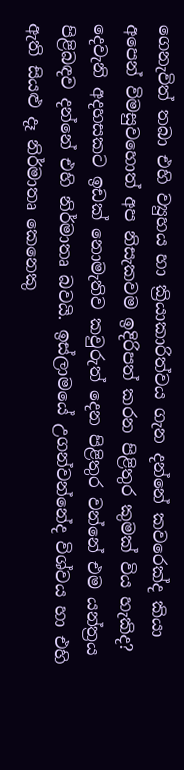ගෙනැවිත් තබා එහි ව්‍යුහය හා ක්‍රියාකාරිත්වය ගැන දන්නේ කවරෙක්ද කියා අපෙන් විමසුවහොත් අප නිසැකවම ඉදිරිපත් කරන පිළිතුර කුමක් විය හැකිද? දෙවැනි අදහසකට ඉඩක් නොමැතිව කවුරුත් දෙන පිළිතුර වන්නේ එම යන්ත්‍රය පිළිබඳව දන්නේ එහි නිර්මාතෘ බවයි. ඉස්ලාමයේ උගන්වන්නේද විශ්වය හා එහි ඇති සියළු දෑ නිර්මාතෘ කෙනෙකු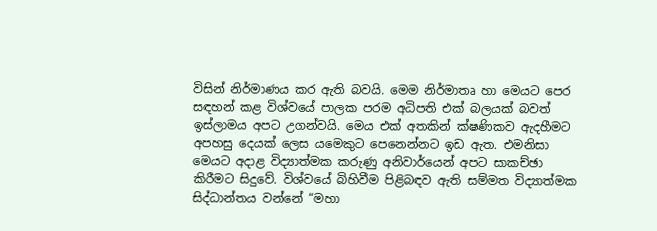විසින් නිර්මාණය කර ඇති බවයි. මෙම නිර්මාතෘ හා මෙයට පෙර සඳහන් කළ විශ්වයේ පාලක පරම අධිපති එක් බලයක් බවත් ඉස්ලාමය අපට උගන්වයි. මෙය එක් අතකින් ක්ෂණිකව ඇදහීමට අපහසු දෙයක් ලෙස යමෙකුට පෙනෙන්නට ඉඩ ඇත. එමනිසා මෙයට අදාළ විද්‍යාත්මක කරුණු අනිවාර්යෙන් අපට සාකච්ඡා කිරීමට සිදුවේ. විශ්වයේ බිහිවීම පිළිබඳව ඇති සම්මත විද්‍යාත්මක සිද්ධාන්තය වන්නේ “මහා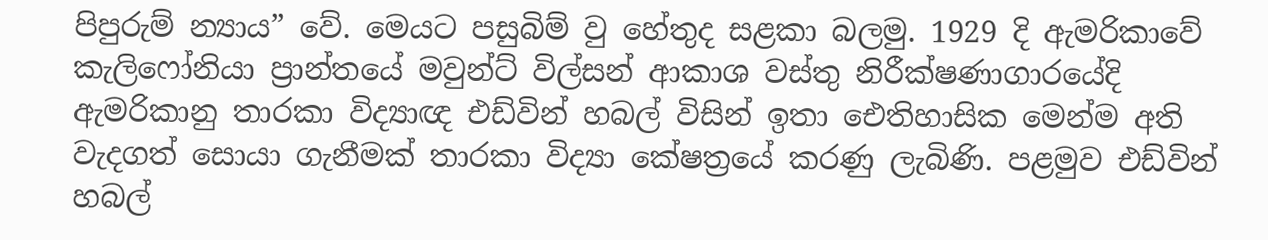පිපුරුම් න්‍යාය” වේ. මෙයට පසුබිම් වු හේතුද සළකා බලමු. 1929 දි ඇමරිකාවේ කැලිෆෝනියා ප්‍රාන්තයේ මවුන්ට් විල්සන් ආකාශ වස්තු නිරීක්ෂණාගාරයේදි ඇමරිකානු තාරකා විද්‍යාඥ එඩ්වින් හබල් විසින් ඉතා ඓතිහාසික මෙන්ම අති වැදගත් සොයා ගැනීමක් තාරකා විද්‍යා කේෂත්‍රයේ කරණු ලැබිණි. පළමුව එඩ්වින් හබල්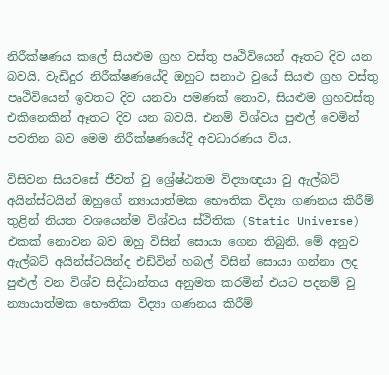නිරීක්ෂණය කලේ සියළුම ග්‍රහ වස්තු පෘථිවියෙන් ඈතට දිව යන බවයි. වැඩිදුර නිරීක්ෂණයේදි ඔහුට සනාථ වුයේ සියළු ග්‍රහ වස්තු පෘථිවියෙන් ඉවතට දිව යනවා පමණක් නොව, සියළුම ග්‍රහවස්තු එකිනෙකින් ඈතට දිව යන බවයි. එනම් විශ්වය පුළුල් වෙමින් පවතින බව මෙම නිරීක්ෂණයේදි අවධාරණය විය.

විසිවන සියවසේ ජීවත් වු ‍ශ්‍රේෂ්ඨතම විද්‍යාඥයා වු ඇල්බට් අයින්ස්ටයින් ඔහුගේ න්‍යායාත්මක භෞතික විද්‍යා ගණනය කිරීම් තුළින් නියත වශයෙන්ම විශ්වය ස්ථිතික (Static Universe) එකක් නොවන බව ඔහු විසින් සොයා ගෙන තිබුනි. මේ අනුව ඇල්බට් අයින්ස්ටයින්ද එඩ්වින් හබල් විසින් සොයා ගන්නා ලද පුළුල් වන විශ්ව සිද්ධාන්තය අනුමත කරමින් එයට පදනම් වු න්‍යායාත්මක භෞතික විද්‍යා ගණනය කිරීම්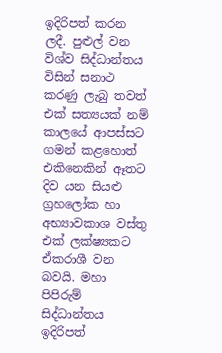ඉදිරිපත් කරන ලදී. පුළුල් වන විශ්ව සිද්ධාන්තය විසින් සනාථ කරණු ලැබු තවත් එක් සත්‍යයක් නම් කාලයේ ආපස්සට ගමන් කළහොත් එකිනෙකින් ඈතට දිව යන සියළු ග්‍රහලෝක හා අභ්‍යාවකාශ වස්තු එක් ලක්ෂ්‍යකට ඒකරාශී වන බවයි. මහා පිපිරුම් සිද්ධාන්තය ඉදිරිපත්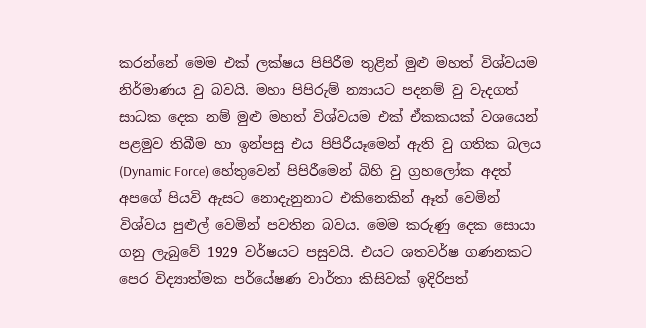කරන්නේ මෙම එක් ලක්ෂය පිපිරීම තුළින් මුළු මහත් විශ්වයම නිර්මාණය වු බවයි. මහා පිපිරුම් න්‍යායට පදනම් වු වැදගත් සාධක දෙක නම් මුළු මහත් විශ්වයම එක් ඒකකයක් වශයෙන් පළමුව තිබීම හා ඉන්පසු එය පිපිරීයෑමෙන් ඇති වු ගතික බලය (Dynamic Force) හේතුවෙන් පිපිරීමෙන් බිහි වු ග්‍රහලෝක අදත් අපගේ පියවි ඇසට නොදැනුනාට එකිනෙකින් ඈත් වෙමින් විශ්වය පුළුල් වෙමින් පවතින බවය. මෙම කරුණු දෙක සොයා ගනු ලැබුවේ 1929 වර්ෂයට පසුවයි. එයට ශතවර්ෂ ගණනකට පෙර විද්‍යාත්මක පර්යේෂණ වාර්තා කිසිවක් ඉදිරිපත්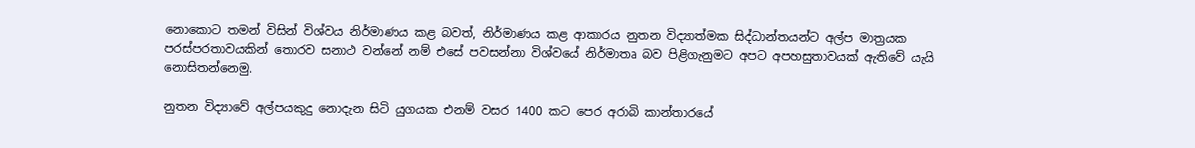නොකොට තමන් විසින් විශ්වය නිර්මාණය කළ බවත්, නිර්මාණය කළ ආකාරය නුතන විද්‍යාත්මක සිද්ධාන්තයන්ට අල්ප මාත්‍රයක පරස්පරතාවයකින් තොරව සනාථ වන්නේ නම් එසේ පවසන්නා විශ්වයේ නිර්මාතෘ බව පිළිගැනුමට අපට අපහසුතාවයක් ඇතිවේ යැයි නොසිතන්නෙමු.

නුතන විද්‍යාවේ අල්පයකුදු නොදැන සිටි යුගයක එනම් වසර 1400 කට පෙර අරාබි කාන්තාරයේ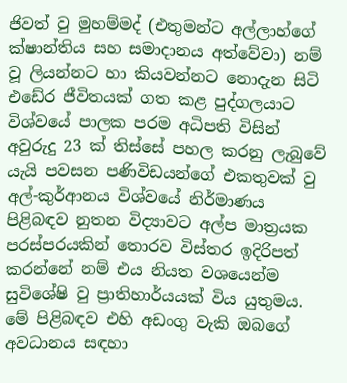ජිවත් වු මුහම්මද් (එතුමන්ට අල්ලාහ්ගේ ක්ෂාන්තිය සහ සමාදානය අත්වේවා) නම් වූ ලියන්නට හා කියවන්නට නොදැන සිටි එඩේර ජීවිතයක් ගත කළ පුද්ගලයාට විශ්වයේ පාලක පරම අධිපති විසින් අවුරුදු 23 ක් තිස්සේ පහල කරනු ලැබුවේ යැයි පවසන පණිවිඩයන්ගේ එකතුවක් වු අල්-කුර්ආනය විශ්වයේ නිර්මාණය පිළිබඳව නුතන විද්‍යාවට අල්ප මාත්‍රයක පරස්පරයකින් තොරව විස්තර ඉදිරිපත් කරන්නේ නම් එය නියත වශයෙන්ම සුවිශේෂි වු ප්‍රාතිහාර්යයක් විය යුතුමය. මේ පිළිබඳව එහි අඩංගු වැකි ඔබගේ අවධානය සඳහා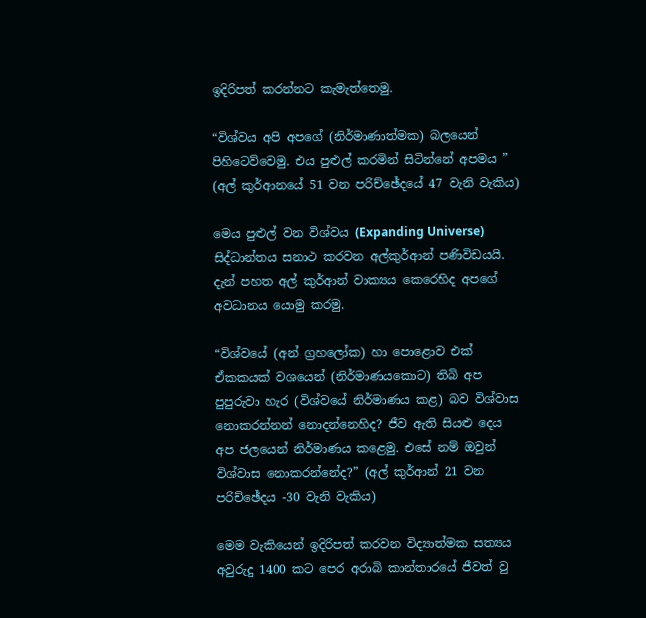ඉදිරිපත් කරන්නට කැමැත්තෙමු.

“විශ්වය අපි අපගේ (නිර්මාණාත්මක) බලයෙන් පිහිටෙව්වෙමු. එය පුළුල් කරමින් සිටින්නේ අපමය ” (අල් කුර්ආනයේ 51 වන පරිච්ඡේදයේ 47 වැනි වැකිය)

මෙය පුළුල් වන විශ්වය (Expanding Universe) සිද්ධාන්තය සනාථ කරවන අල්කුර්ආන් පණිවිඩයයි. දැන් පහත අල් කුර්ආන් වාක්‍යය කෙරෙහිද අපගේ අවධානය යොමු කරමු.

“විශ්වයේ (අන් ග්‍රහලෝක) හා පොළොව එක් ඒකකයක් වශයෙන් (නිර්මාණයකොට) තිබි අප පුපුරුවා හැර (විශ්වයේ නිර්මාණය කළ) බව විශ්වාස නොකරන්නන් නොදන්නෙහිද? ජීව ඇති සියළු දෙය අප ජලයෙන් නිර්මාණය කළෙමු. එසේ නම් ඔවුන් විශ්වාස නොකරන්නේද?” (අල් කුර්ආන් 21 වන පරිච්ඡේදය -30 වැනි වැකිය)

මෙම වැකියෙන් ඉදිරිපත් කරවන විද්‍යාත්මක සත්‍යය අවුරුදු 1400 කට පෙර අරාබි කාන්තාරයේ ජීවත් වු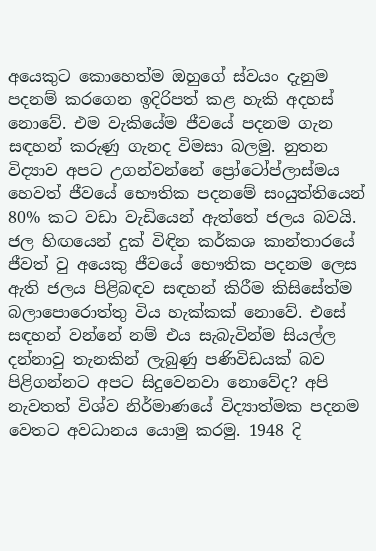අයෙකුට කොහෙත්ම ඔහුගේ ස්වයං දැනුම පදනම් කරගෙන ඉදිරිපත් කළ හැකි අදහස් නොවේ. එම වැකියේම ජීවයේ පදනම ගැන සඳහන් කරුණු ගැනද විමසා බලමු. නුතන විද්‍යාව අපට උගන්වන්නේ ප්‍රෝටෝප්ලාස්මය හෙවත් ජීවයේ භෞතික පදනමේ සංයුත්තියෙන් 80% කට වඩා වැඩියෙන් ඇත්තේ ජලය බවයි. ජල හිඟයෙන් දුක් විඳින කර්කශ කාන්තාරයේ ජීවත් වු අයෙකු ජීවයේ භෞතික පදනම ලෙස ඇති ජලය පිළිබඳව සඳහන් කිරීම කිසිසේත්ම බලාපොරොත්තු විය හැක්කක් නොවේ. එසේ සඳහන් වන්නේ නම් එය සැබැවින්ම සියල්ල දන්නාවු තැනකින් ලැබුණු පණිවිඩයක් බව පිළිගන්නට අපට සිදුවෙනවා නොවේද? අපි නැවතත් විශ්ව නිර්මාණයේ විද්‍යාත්මක පදනම වෙතට අවධානය යොමු කරමු. 1948 දි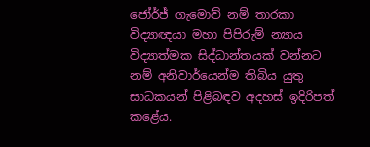ජෝර්ජ් ගැමොව් නම් තාරකා විද්‍යාඥයා මහා පිපිරුම් න්‍යාය විද්‍යාත්මක සිද්ධාන්තයක් වන්නට නම් අනිවාර්යෙන්ම තිබිය යුතු සාධකයන් පිළිබඳව අදහස් ඉදිරිපත් කළේය.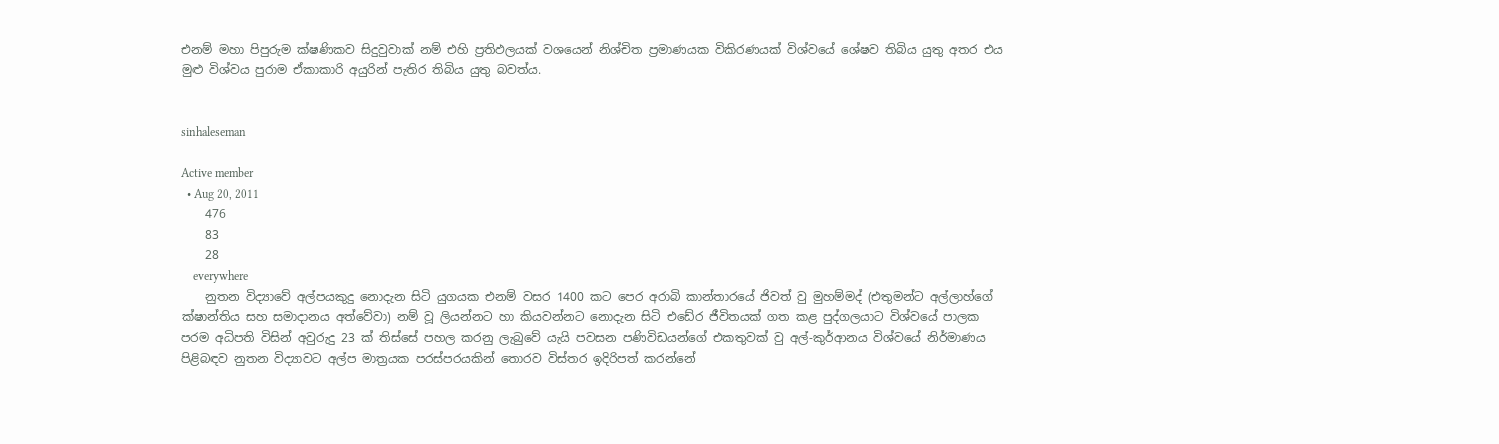එනම් මහා පිපුරුම ක්ෂණිකව සිදුවුවාක් නම් එහි ප්‍රතිඵලයක් වශයෙන් නිශ්චිත ප්‍රමාණයක විකිරණයක් විශ්වයේ ශේෂව තිබිය යුතු අතර එය මුළු විශ්වය පුරාම ඒකාකාරි අයුරින් පැතිර තිබිය යුතු බවත්ය.


sinhaleseman

Active member
  • Aug 20, 2011
    476
    83
    28
    everywhere
    නුතන විද්‍යාවේ අල්පයකුදු නොදැන සිටි යුගයක එනම් වසර 1400 කට පෙර අරාබි කාන්තාරයේ ජිවත් වු මුහම්මද් (එතුමන්ට අල්ලාහ්ගේ ක්ෂාන්තිය සහ සමාදානය අත්වේවා) නම් වූ ලියන්නට හා කියවන්නට නොදැන සිටි එඩේර ජීවිතයක් ගත කළ පුද්ගලයාට විශ්වයේ පාලක පරම අධිපති විසින් අවුරුදු 23 ක් තිස්සේ පහල කරනු ලැබුවේ යැයි පවසන පණිවිඩයන්ගේ එකතුවක් වු අල්-කුර්ආනය විශ්වයේ නිර්මාණය පිළිබඳව නුතන විද්‍යාවට අල්ප මාත්‍රයක පරස්පරයකින් තොරව විස්තර ඉදිරිපත් කරන්නේ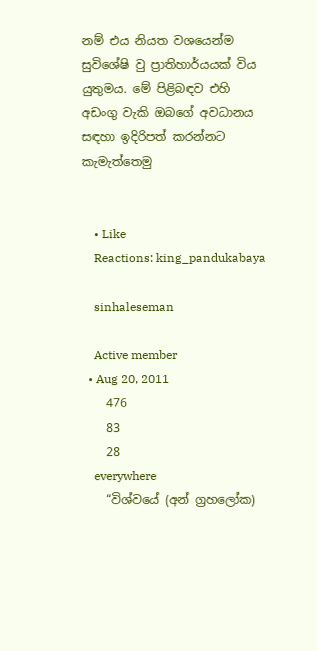නම් එය නියත වශයෙන්ම සුවිශේෂි වු ප්‍රාතිහාර්යයක් විය යුතුමය. මේ පිළිබඳව එහි අඩංගු වැකි ඔබගේ අවධානය සඳහා ඉදිරිපත් කරන්නට කැමැත්තෙමු


    • Like
    Reactions: king_pandukabaya

    sinhaleseman

    Active member
  • Aug 20, 2011
    476
    83
    28
    everywhere
    “විශ්වයේ (අන් ග්‍රහලෝක)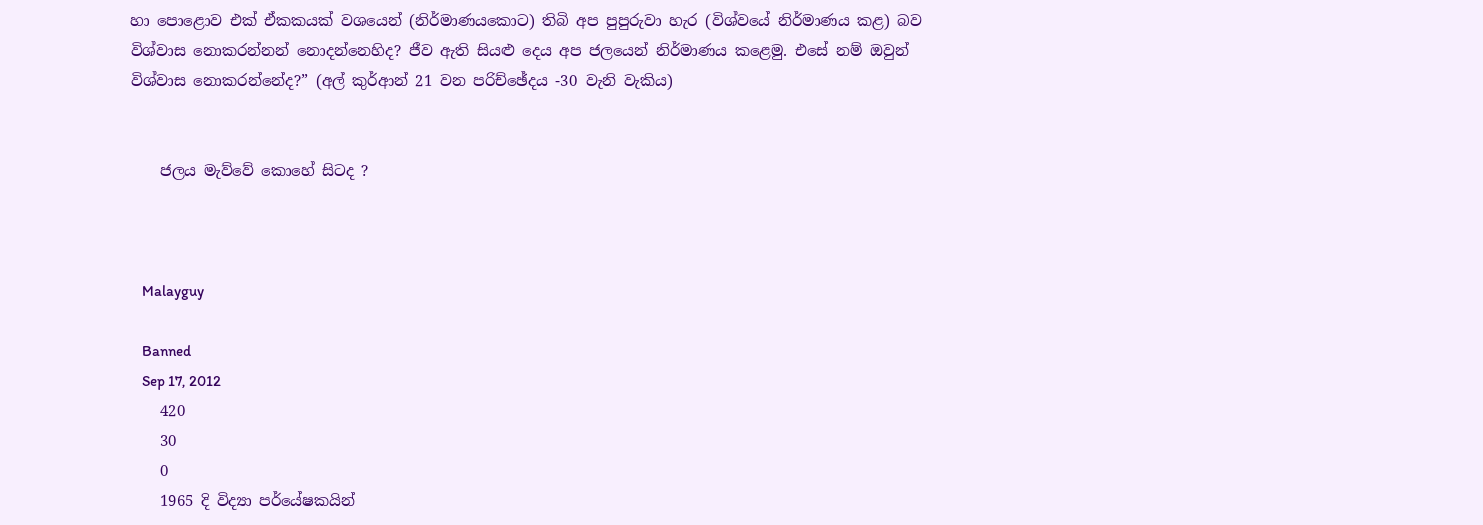හා පොළොව එක් ඒකකයක් වශයෙන් (නිර්මාණයකොට) තිබි අප පුපුරුවා හැර (විශ්වයේ නිර්මාණය කළ) බව විශ්වාස නොකරන්නන් නොදන්නෙහිද? ජීව ඇති සියළු දෙය අප ජලයෙන් නිර්මාණය කළෙමු. එසේ නම් ඔවුන් විශ්වාස නොකරන්නේද?” (අල් කුර්ආන් 21 වන පරිච්ඡේදය -30 වැනි වැකිය)


    ජලය මැව්වේ කොහේ සිටද ?



    Malayguy

    Banned
    Sep 17, 2012
    420
    30
    0
    1965 දි විද්‍යා පර්යේෂකයින්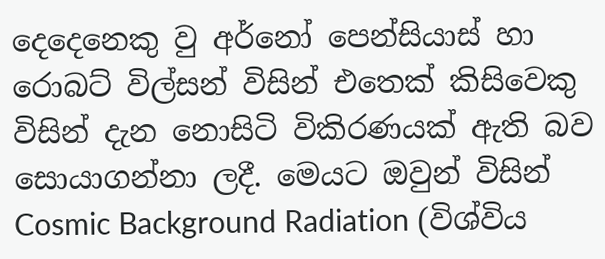දෙදෙනෙකු වු අර්නෝ පෙන්සියාස් හා රොබට් විල්සන් විසින් එතෙක් කිසිවෙකු විසින් දැන නොසිටි විකිරණයක් ඇති බව සොයාගන්නා ලදී. මෙයට ඔවුන් විසින් Cosmic Background Radiation (විශ්විය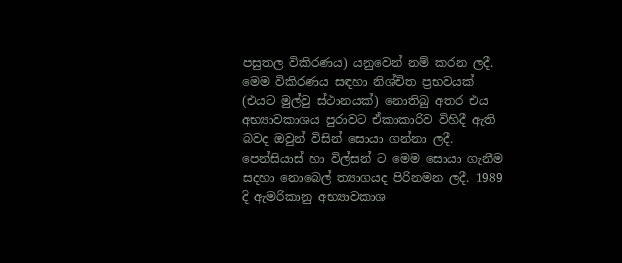පසුතල විකිරණය) යනුවෙන් නම් කරන ලදී. මෙම විකිරණය සඳහා නිශ්චිත ප්‍රභවයක් (එයට මුල්වු ස්ථානයක්) නොතිබු අතර එය අභ්‍යාවකාශය පුරාවට ඒකාකාරිව විහිදී ඇති බවද ඔවුන් විසින් සොයා ගන්නා ලදී. පෙන්සියාස් හා විල්සන් ට මෙම සොයා ගැනීම සදහා නොබෙල් ත්‍යාගයද පිරිනමන ලදී. 1989 දි ඇමරිකානු අභ්‍යාවකාශ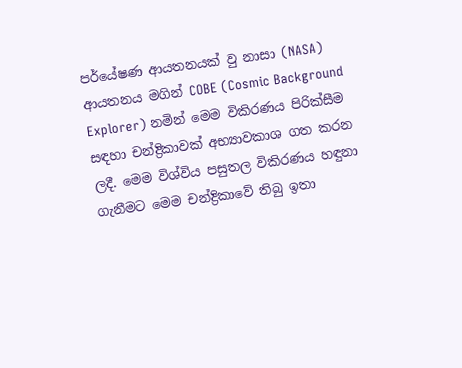පර්යේෂණ ආයතනයක් වු නාසා (NASA) ආයතනය මගින් COBE (Cosmic Background Explorer) නමින් මෙම විකිරණය පිරික්සීම සඳහා චන්ද්‍රිකාවක් අභ්‍යාවකාශ ගත කරන ලදී. මෙම විශ්විය පසුතල විකිරණය හඳුනා ගැනීමට මෙම චන්ද්‍රිකාවේ තිබු ඉතා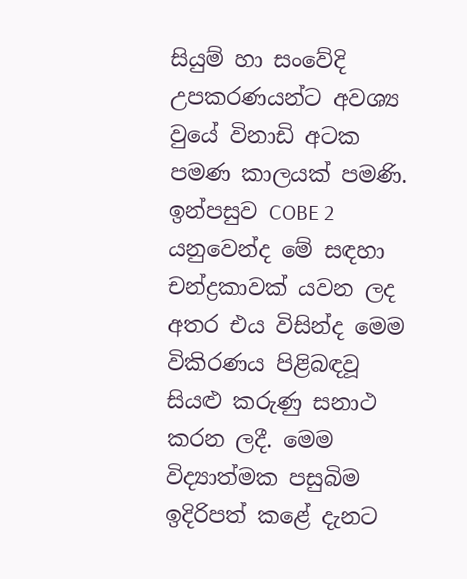සියුම් හා සංවේදි උපකරණයන්ට අවශ්‍ය වුයේ විනාඩි අටක පමණ කාලයක් පමණි. ඉන්පසුව COBE 2 යනුවෙන්ද මේ සඳහා චන්ද්‍රකාවක් යවන ලද අතර එය විසින්ද මෙම විකිරණය පිළිබඳවූ සියළු කරුණු සනාථ කරන ලදී. මෙම විද්‍යාත්මක පසුබිම ඉදිරිපත් කළේ දැනට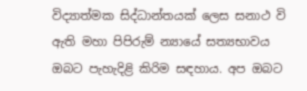විද්‍යාත්මක සිද්ධාන්තයක් ලෙස සනාථ වි ඇති මහා පිපිරුම් න්‍යායේ සත්‍යභාවය ඔබට පැහැදිළි කිරිම සඳහාය. අප ඔබට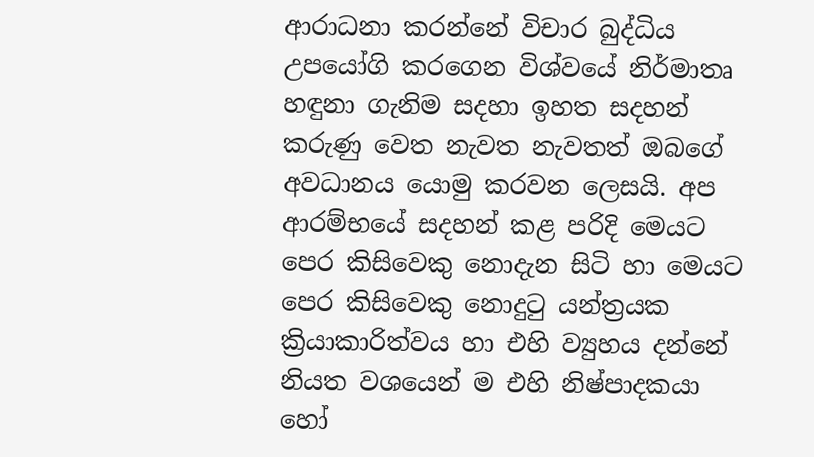ආරාධනා කරන්නේ විචාර බුද්ධිය උපයෝගි කරගෙන විශ්වයේ නිර්මාතෘ හඳුනා ගැනිම සදහා ඉහත සදහන් කරුණු වෙත නැවත නැවතත් ඔබගේ අවධානය යොමු කරවන ලෙසයි. අප ආරම්භ‍යේ සදහන් කළ පරිදි මෙයට පෙර කිසිවෙකු නොදැන සිටි හා මෙයට පෙර කිසිවෙකු නොදුටු යන්ත්‍රයක ක්‍රියාකාරිත්වය හා එහි ව්‍යුහය දන්නේ නියත වශයෙන් ම එහි නිෂ්පාදකයා හෝ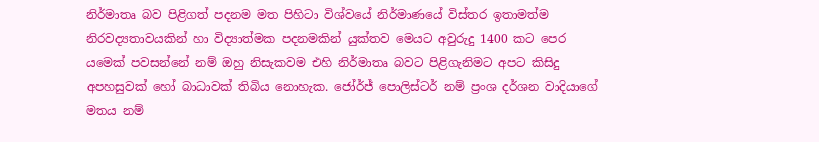නිර්මාතෘ බව පිළිගත් පදනම මත පිහිටා විශ්වයේ නිර්මාණයේ විස්තර ඉතාමත්ම නිරවද්‍යතාවයකින් හා විද්‍යාත්මක පදනමකින් යුක්තව මෙයට අවුරුදු 1400 කට පෙර යමෙක් පවසන්නේ නම් ඔහු නිසැකවම එහි නිර්මාතෘ බවට පිළිගැනිමට අපට කිසිදු අපහසුවක් හෝ බාධාවක් තිබිය නොහැක. ජෝර්ජ් පොලිස්ටර් නම් ප්‍රංශ දර්ශන වාදියාගේ මතය නම්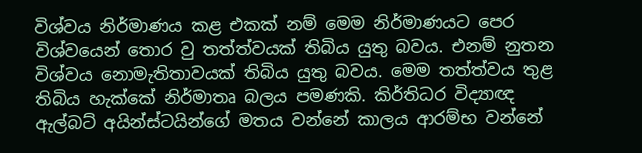විශ්වය නිර්මාණය කළ එකක් නම් මෙම නිර්මාණයට පෙර විශ්වයෙන් තොර වු තත්ත්වයක් තිබිය යුතු බවය. එනම් නුතන විශ්වය නොමැතිතාවයක් තිබිය යුතු බවය. මෙම තත්ත්වය තුළ තිබිය හැක්කේ නිර්මාතෘ බලය පමණකි. කිර්තිධර විද්‍යාඥ ඇල්බට් අයින්ස්ටයින්ගේ මතය වන්නේ කාලය ආරම්භ වන්නේ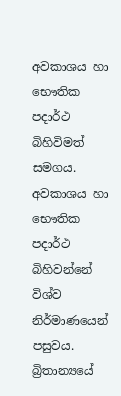අවකාශය හා භෞතික පදාර්ථ බිහිවිමත් සමගය. අවකාශය හා භෞතික පදාර්ථ බිහිවන්නේ විශ්ව නිර්මාණයෙන් පසුවය. බ්‍රිතාන්‍යයේ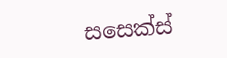සසෙක්ස්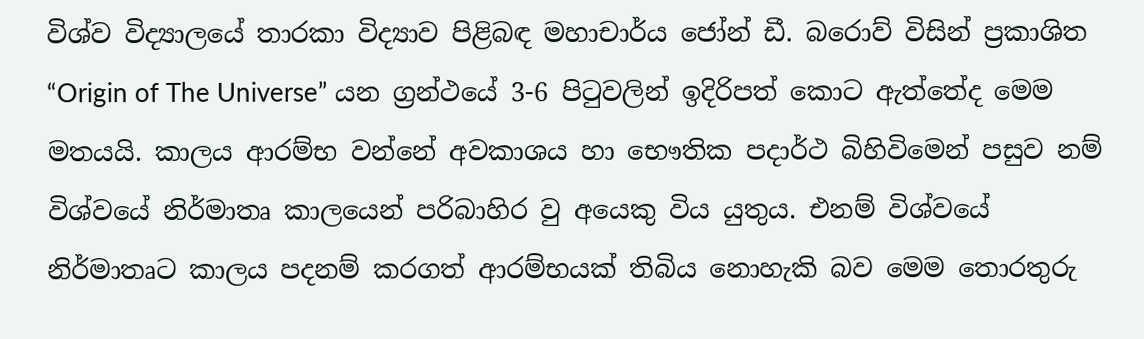විශ්ව විද්‍යාලයේ තාරකා විද්‍යාව පිළිබඳ මහාචාර්ය ජෝන් ඩී. බරොව් විසින් ප්‍රකාශිත “Origin of The Universe” යන ග්‍රන්ථයේ 3-6 පිටුවලින් ඉදිරිපත් කොට ඇත්තේද මෙම මතයයි. කාලය ආරම්භ වන්නේ අවකාශය හා භෞතික පදාර්ථ බිහිවිමෙන් පසුව නම් විශ්වයේ නිර්මාතෘ කාලයෙන් පරිබාහිර වු අයෙකු විය යුතුය. එනම් විශ්වයේ නිර්මාතෘට කාලය පදනම් කරගත් ආරම්භයක් තිබිය නොහැකි බව මෙම තොරතුරු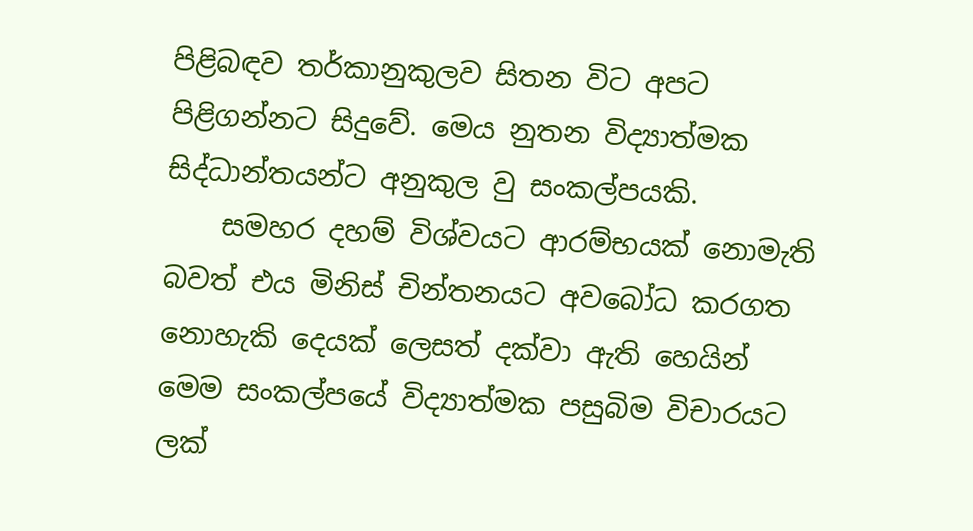පිළිබඳව තර්කානුකුලව සිතන විට අපට පිළිගන්නට සිදුවේ. මෙය නුතන විද්‍යාත්මක සිද්ධාන්තයන්ට අනුකුල වු සංකල්පයකි.
    සමහර දහම් විශ්වයට ආරම්භයක් නොමැති බවත් එය මිනිස් චින්තනයට අවබෝධ කරගත නොහැකි දෙයක් ලෙසත් දක්වා ඇති හෙයින් මෙම සංකල්පයේ විද්‍යාත්මක පසුබිම විචාරයට ලක්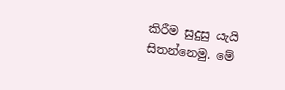කිරීම සුදුසු යැයි සිතන්නෙමු. මේ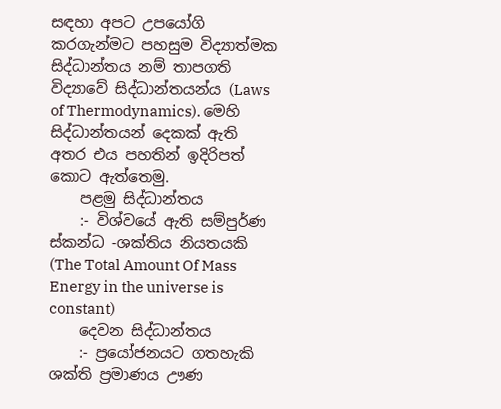සඳහා අපට උපයෝගි කරගැන්මට පහසුම විද්‍යාත්මක සිද්ධාන්තය නම් තාපගති විද්‍යාවේ සිද්ධාන්තයන්ය (Laws of Thermodynamics). මෙහි සිද්ධාන්තයන් දෙකක් ඇති අතර එය පහතින් ඉදිරිපත් කොට ඇත්තෙමු.
    පළමු සිද්ධාන්තය
    :- විශ්වයේ ඇති සම්පුර්ණ ස්කන්ධ -ශක්තිය නියතයකි (The Total Amount Of Mass Energy in the universe is constant)
    දෙවන සිද්ධාන්තය
    :- ප්‍රයෝජනයට ගතහැකි ශක්ති ප්‍රමාණය ඌණ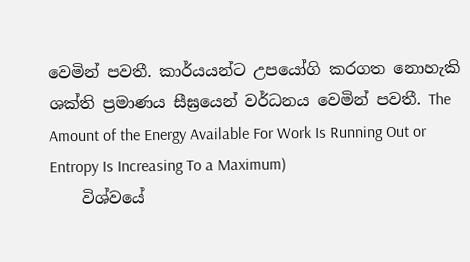වෙමින් පවතී. කාර්යයන්ට උපයෝගි කරගත නොහැකි ශක්ති ප්‍රමාණය සීඝ්‍රයෙන් වර්ධනය වෙමින් පවතී. The Amount of the Energy Available For Work Is Running Out or Entropy Is Increasing To a Maximum)
    විශ්වයේ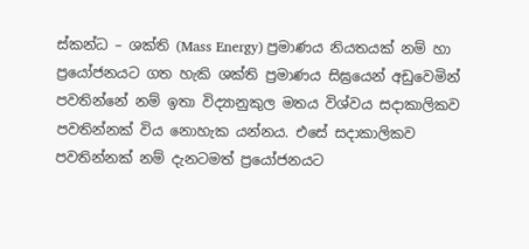ස්කන්ධ – ශක්ති (Mass Energy) ප්‍රමාණය නියතයක් නම් හා ප්‍රයෝජනයට ගත හැකි ශක්ති ප්‍රමාණය සිඝ්‍රයෙන් අඩුවෙමින් පවතින්නේ නම් ඉතා විද්‍යානුකුල මතය විශ්වය සදාකාලිකව පවතින්නක් විය නොහැක යන්නය. එසේ සදාකාලිකව පවතින්නක් නම් දැනටමත් ප්‍රයෝජනයට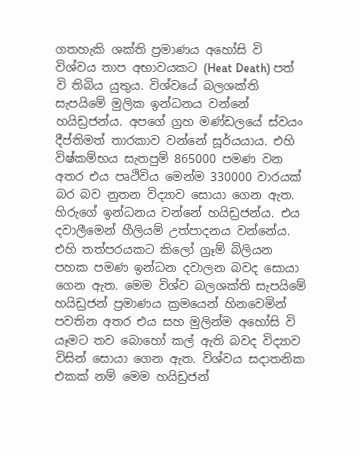ගතහැකි ශක්ති ප්‍රමාණය අහෝසි වි විශ්වය තාප අභාවයකට (Heat Death) පත් වි තිබිය යුතුය. විශ්වයේ බලශක්ති සැපයිමේ මුලික ඉන්ධනය වන්නේ හයිඩ්‍රජන්ය. අපගේ ග්‍රහ මණ්ඩලයේ ස්වයං දීප්තිමත් තාරකාව වන්නේ සූර්යයාය. එහි විෂ්කම්භය සැතපුම් 865000 පමණ වන අතර එය පෘථිවිය මෙන්ම 330000 වාරයක් බර බව නුතන විද්‍යාව සොයා ගෙන ඇත. හිරුගේ ඉන්ධනය වන්නේ හයිඩ්‍රජන්ය. එය දවාලීමෙන් හීලියම් උත්පාදනය වන්නේය. එහි තත්පරයකට කිලෝ ග්‍රෑම් බිලියන පහක පමණ ඉන්ධන දවාලන බවද සොයා ගෙන ඇත. මෙම විශ්ව බලශක්ති සැපයිමේ හයිඩ්‍රජන් ප්‍රමාණය ක්‍රමයෙන් හිනවෙමින් පවතින අතර එය සහ මුලින්ම අහෝසි වි යෑමට තව බොහෝ කල් ඇති බවද විද්‍යාව විසින් සොයා ගෙන ඇත. විශ්වය සදාතනික එකක් නම් මෙම හයිඩ්‍රජන්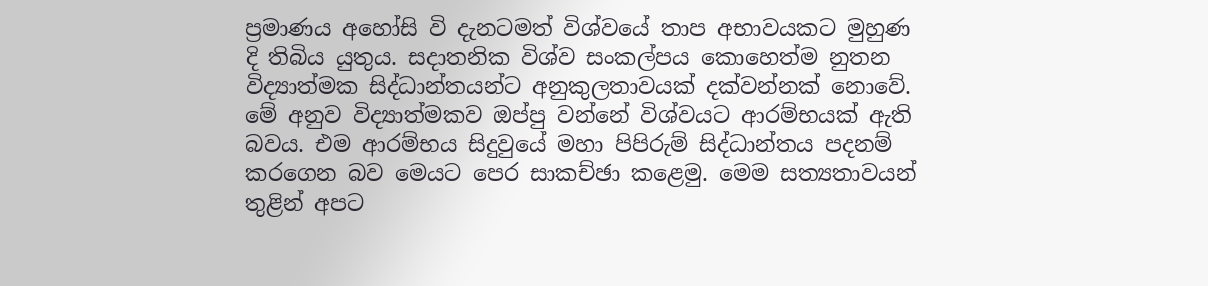ප්‍රමාණය අහෝසි වි දැනටමත් විශ්වයේ තාප අභාවයකට මුහුණ දි තිබිය යුතුය. සදාතනික විශ්ව සංකල්පය කොහෙත්ම නුතන විද්‍යාත්මක සිද්ධාන්තයන්ට අනුකුලතාවයක් දක්වන්නක් නොවේ. මේ අනුව විද්‍යාත්මකව ඔප්පු වන්නේ විශ්වයට ආරම්භයක් ඇති බවය. එම ආරම්භය සිදුවුයේ මහා පිපිරුම් සිද්ධාන්තය පදනම් කරගෙන බව මෙයට පෙර සාකච්ඡා කළෙමු. මෙම සත්‍යතාවයන් තුළින් අපට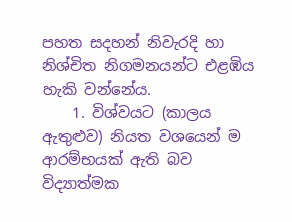පහත සදහන් නිවැරදි හා නිශ්චිත නිගමනයන්ට එළඹිය හැකි වන්නේය.
    1. විශ්වයට (කාලය ඇතුළුව) නියත වශයෙන් ම ආරම්භයක් ඇති බව විද්‍යාත්මක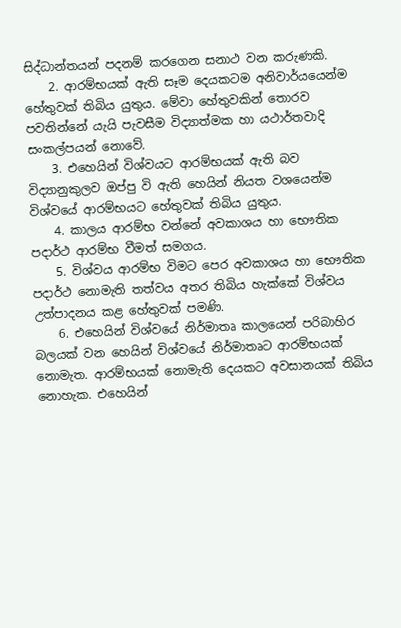සිද්ධාන්තයන් පදනම් කරගෙන සනාථ වන කරුණකි.
    2. ආරම්භයක් ඇති සෑම දෙයකටම අනිවාර්යයෙන්ම හේතුවක් තිබිය යුතුය. මේවා හේතුවකින් තොරව පවතින්නේ යැයි පැවසීම විද්‍යාත්මක හා යථාර්තවාදි සංකල්පයන් නොවේ.
    3. එහෙයින් විශ්වයට ආරම්භයක් ඇති බව විද්‍යානුකුලව ඔප්පු වි ඇති හෙයින් නියත වශයෙන්ම විශ්වයේ ආරම්භයට හේතුවක් තිබිය යුතුය.
    4. කාලය ආරම්භ වන්නේ අවකාශය හා භෞතික පදාර්ථ ආරම්භ වීමත් සමගය.
    5. විශ්වය ආරම්භ විමට පෙර අවකාශය හා භෞතික පදාර්ථ නොමැති තත්වය අතර තිබිය හැක්කේ විශ්වය උත්පාදනය කළ හේතුවක් පමණි.
    6. එහෙයින් විශ්වයේ නිර්මාතෘ කාලයෙන් පරිබාහිර බලයක් වන හෙයින් විශ්වයේ නිර්මාතෘට ආරම්භයක් නොමැත. ආරම්භයක් නොමැති දෙයකට අවසානයක් තිබිය නොහැක. එහෙයින්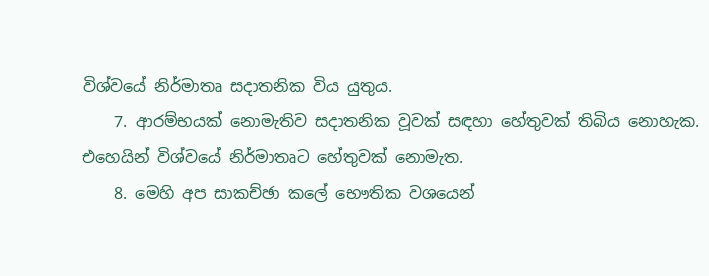විශ්වයේ නිර්මාතෘ සදාතනික විය යුතුය.
    7. ආරම්භයක් නොමැතිව සදාතනික වූවක් සඳහා හේතුවක් තිබිය නොහැක. එහෙයින් විශ්ව‍යේ නිර්මාතෘට හේතුවක් නොමැත.
    8. මෙහි අප සාකච්ඡා කලේ භෞතික වශයෙන්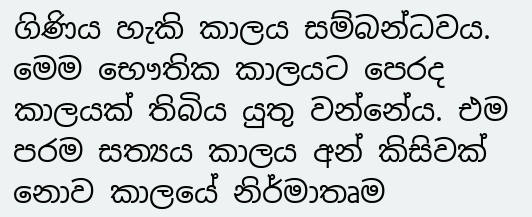ගිණිය හැකි කාලය සම්බන්ධවය. මෙම භෞතික කාලයට පෙරද කාලයක් තිබිය යුතු වන්නේය. එම පරම සත්‍යය කාලය අන් කිසිවක් නොව කාලයේ නිර්මාතෘම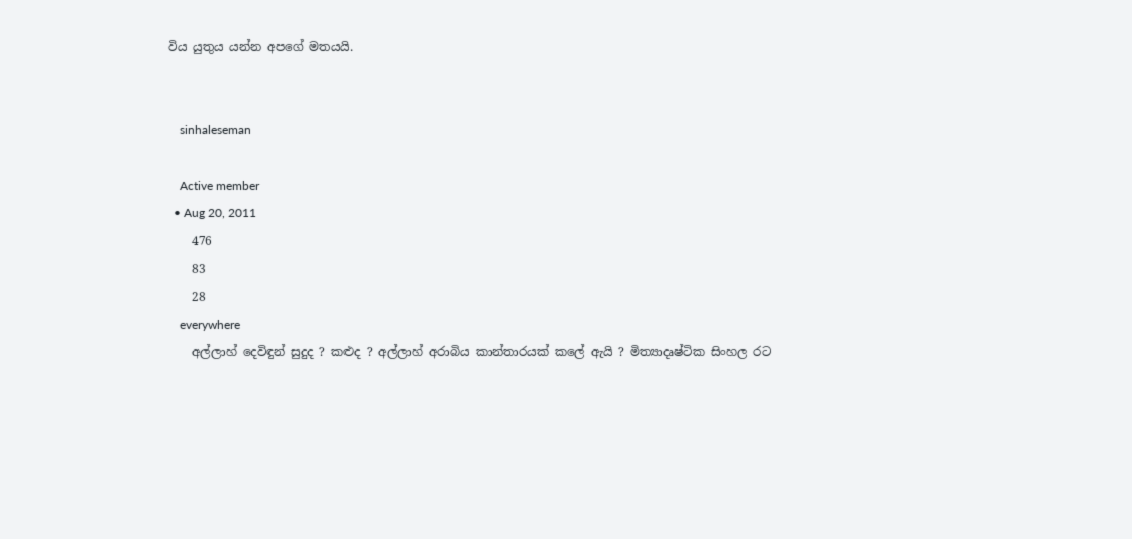විය යුතුය යන්න අපගේ මතයයි.


    sinhaleseman

    Active member
  • Aug 20, 2011
    476
    83
    28
    everywhere
    අල්ලාහ් දෙවිඳුන් සුදුද ? කළුද ? අල්ලාහ් අරාබිය කාන්තාරයක් කලේ ඇයි ? මිත්‍යාදෘෂ්ටික සිංහල රට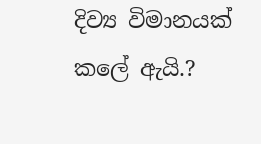දිව්‍ය විමානයක් කලේ ඇයි.?